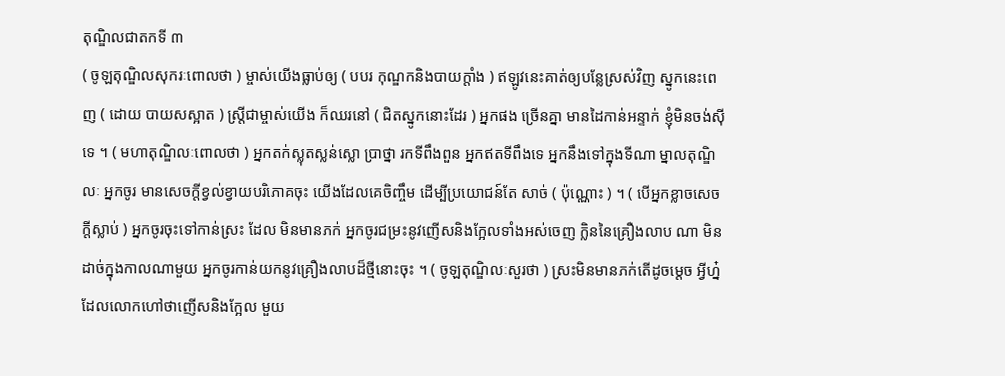តុណ្ឌិលជាតកទី ៣
( ចូឡតុណ្ឌិលសុករៈពោលថា ) ម្ចាស់យើងធ្លាប់ឲ្យ ( បបរ កុណ្ឌកនិងបាយក្តាំង ) ឥឡូវនេះគាត់ឲ្យបន្លែស្រស់វិញ ស្នូកនេះពេញ ( ដោយ បាយសស្អាត ) ស្ត្រីជាម្ចាស់យើង ក៏ឈរនៅ ( ជិតស្នូកនោះដែរ ) អ្នកផង ច្រើនគ្នា មានដៃកាន់អន្ទាក់ ខ្ញុំមិនចង់ស៊ីទេ ។ ( មហាតុណ្ឌិលៈពោលថា ) អ្នកតក់ស្លុតស្លន់ស្លោ ប្រាថ្នា រកទីពឹងពួន អ្នកឥតទីពឹងទេ អ្នកនឹងទៅក្នុងទីណា ម្នាលតុណ្ឌិលៈ អ្នកចូរ មានសេចក្តីខ្វល់ខ្វាយបរិភោគចុះ យើងដែលគេចិញ្ចឹម ដើម្បីប្រយោជន៍តែ សាច់ ( ប៉ុណ្ណោះ ) ។ ( បើអ្នកខ្លាចសេចក្តីស្លាប់ ) អ្នកចូរចុះទៅកាន់ស្រះ ដែល មិនមានភក់ អ្នកចូរជម្រះនូវញើសនិងក្អែលទាំងអស់ចេញ ក្លិននៃគ្រឿងលាប ណា មិនដាច់ក្នុងកាលណាមួយ អ្នកចូរកាន់យកនូវគ្រឿងលាបដ៏ថ្មីនោះចុះ ។ ( ចូឡតុណ្ឌិលៈសួរថា ) ស្រះមិនមានភក់តើដូចម្តេច អ្វីហ្ន៎ ដែលលោកហៅថាញើសនិងក្អែល មួយ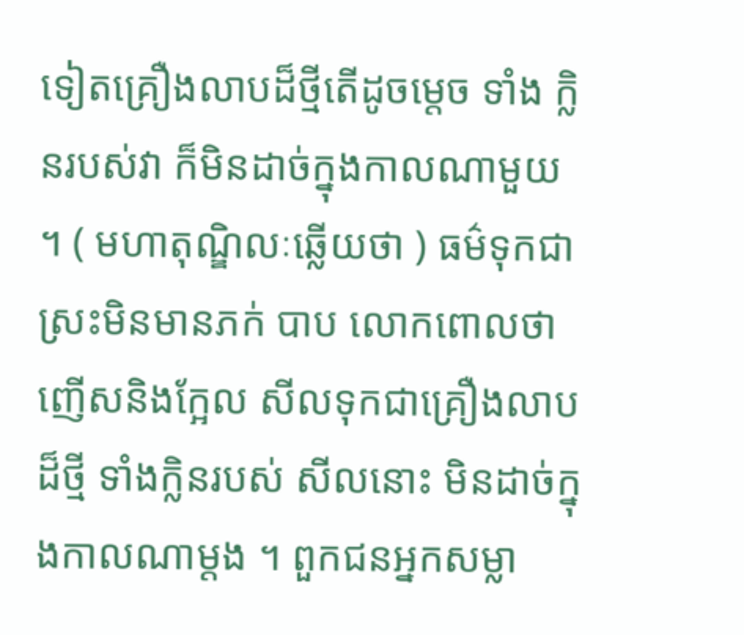ទៀតគ្រឿងលាបដ៏ថ្មីតើដូចម្តេច ទាំង ក្លិនរបស់វា ក៏មិនដាច់ក្នុងកាលណាមួយ ។ ( មហាតុណ្ឌិលៈឆ្លើយថា ) ធម៌ទុកជាស្រះមិនមានភក់ បាប លោកពោលថាញើសនិងក្អែល សីលទុកជាគ្រឿងលាបដ៏ថ្មី ទាំងក្លិនរបស់ សីលនោះ មិនដាច់ក្នុងកាលណាម្តង ។ ពួកជនអ្នកសម្លា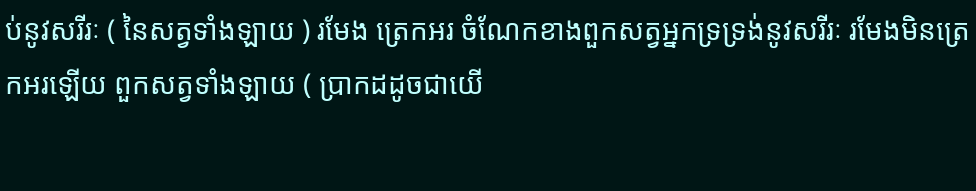ប់នូវសរីរៈ ( នៃសត្វទាំងឡាយ ) រមែង ត្រេកអរ ចំណែកខាងពួកសត្វអ្នកទ្រទ្រង់នូវសរីរៈ រមែងមិនត្រេកអរឡើយ ពួកសត្វទាំងឡាយ ( ប្រាកដដូចជាយើ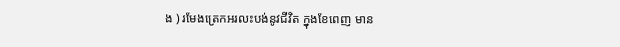ង ) រមែងត្រេកអរលះបង់នូវជីវិត ក្នុងខែពេញ មាន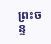ព្រះចន្ទ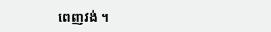ពេញវង់ ។